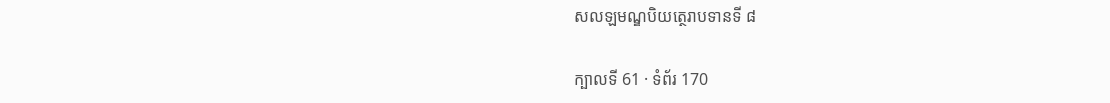សលឡមណ្ឌបិយត្ថេរាបទានទី ៨

ក្បាលទី 61 · ទំព័រ 170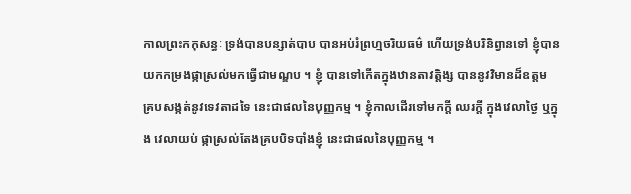កាលព្រះកកុសន្ធៈ ទ្រង់បានបន្សាត់បាប បានអប់រំព្រហ្មចរិយធម៌ ហើយទ្រង់បរិនិព្វានទៅ ខ្ញុំបានយកកម្រងផ្កាស្រល់មកធ្វើជាមណ្ឌប ។ ខ្ញុំ បានទៅកើតក្នុងឋានតាវត្តិង្ស បាននូវវិមានដ៏ឧត្តម គ្របសង្កត់នូវទេវតាដទៃ នេះជាផលនៃបុញ្ញកម្ម ។ ខ្ញុំកាលដើរទៅមកក្តី ឈរក្តី ក្នុងវេលាថ្ងៃ ឬក្នុង វេលាយប់ ផ្កាស្រល់តែងគ្របបិទបាំងខ្ញុំ នេះជាផលនៃបុញ្ញកម្ម ។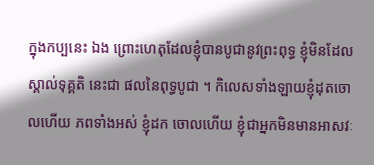ក្នុងកប្បនេះ ឯង ព្រោះហេតុដែលខ្ញុំបានបូជានូវព្រះពុទ្ធ ខ្ញុំមិនដែលស្គាល់ទុគ្គតិ នេះជា ផលនៃពុទ្ធបូជា ។ កិលេសទាំងឡាយខ្ញុំដុតចោលហើយ ភពទាំងអស់ ខ្ញុំដក ចោលហើយ ខ្ញុំជាអ្នកមិនមានអាសវៈ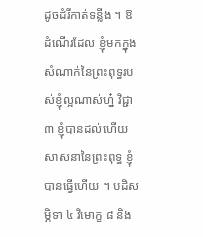ដូចដំរីកាត់ទន្លីង ។ ឱ ដំណើរដែល ខ្ញុំមកក្នុងសំណាក់នៃព្រះពុទ្ធរបស់ខ្ញុំល្អណាស់ហ្ន៎ វិជ្ជា ៣ ខ្ញុំបានដល់ហើយ សាសនានៃព្រះពុទ្ធ ខ្ញុំបានធ្វើហើយ ។ បដិសម្ភិទា ៤ វិមោក្ខ ៨ និង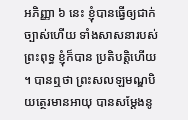អភិញ្ញា ៦ នេះ ខ្ញុំបានធ្វើឲ្យជាក់ច្បាស់ហើយ ទាំងសាសនារបស់ព្រះពុទ្ធ ខ្ញុំក៏បាន ប្រតិបត្តិហើយ ។ បានឮថា ព្រះសលឡមណ្ឌបិយត្ថេរមានអាយុ បានសម្តែងនូ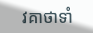វគាថាទាំ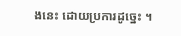ងនេះ ដោយប្រការដូច្នេះ ។